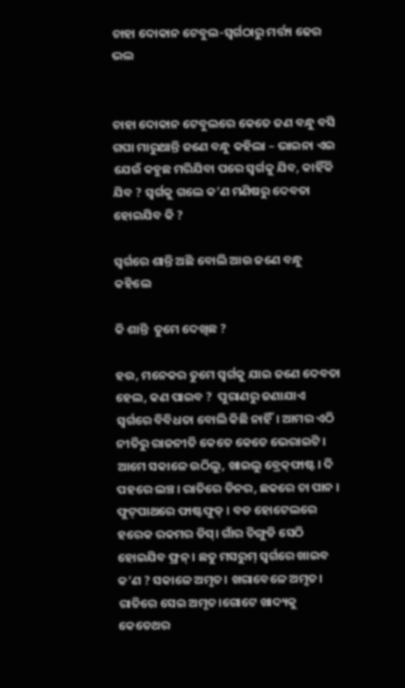ଚାହା ଦୋକାନ ଟେବୁଲ-ସ୍ୱର୍ଗଠାରୁ ମର୍ତ୍ତ୍ୟ ଢେର ଭଲ


ଚାହା ଦୋକାନ ଟେବୁଲରେ କେତେ ଜଣ ବନ୍ଧୁ ବସି ଗପା ମାରୁଥାନ୍ତି ଜଣେ ବନ୍ଧୁ କହିଲା – ଭାଇନା ଏଇ ଯେଉଁ କହୁଛ ମରିଯିବା ପରେ ସ୍ୱର୍ଗକୁ ଯିବ, କାହିଁକି ଯିବ ? ସ୍ୱର୍ଗକୁ ଗଲେ କ’ଣ ମଣିଷରୁ ଦେବତା ହୋଇଯିବ କି ?

ସ୍ୱର୍ଗରେ ଶାନ୍ତି ଅଛି ବୋଲି ଆଉ ଜଣେ ବନ୍ଧୁ କହିଲେ

କି ଶାନ୍ତି  ତୁମେ ଦେଖିଛ ?

ହଉ, ମନେକର ତୁମେ ସ୍ୱର୍ଗକୁ ଯାଇ ଜଣେ ଦେବତା ହେଲ, କଣ ପାଇବ ?  ପୁରାଣରୁ ଜଣାଯାଏ ସ୍ୱର୍ଗରେ ବିବିଧତା ବୋଲି କିଛି ନାହିଁ। ଆମର ଏଠି ନୀତିରୁ ରାଜନୀତି କେତେ କେତେ ଭେରାଇଟି। ଆମେ ସକାଳେ ଉଠିଲୁ, ଖାଇଲୁ ବ୍ରେକ୍‌ଫାଷ୍ଟ। ଦି ପହରେ ଲଞ୍ଚ। ରାତିରେ ଡିନର, ଛକରେ ଚା ପାନ । ଫୁଟ୍‌ପାଥରେ ଫାଷ୍ଟଫୁଡ୍ । ବଡ ହୋଟେଲରେ ହରେକ ରକମର ଡିସ୍‌। ଗାଁର ଚିଙ୍ଗୁଡି ସେଠି ହୋଇଯିବ ଫ୍ରନ୍ । ଛତୁ ମସରୁମ୍ ସ୍ୱର୍ଗରେ ଖାଇବ କ’ଣ ? ସକାଳେ ଅମୃତ। ଖରାବେଳେ ଅମୃତ। ରାତିରେ ସେଇ ଅମୃତ।ଗୋଟେ ଖାଦ୍ୟକୁ କେତେଥର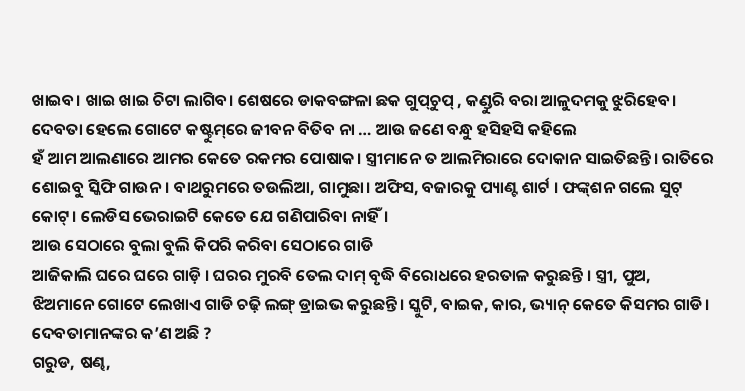ଖାଇବ। ଖାଇ ଖାଇ ଚିଟା ଲାଗିବ। ଶେଷରେ ଡାକବଙ୍ଗଳା ଛକ ଗୁପ୍‌ଚୁପ୍ , କଣ୍ଡୁରି ବରା ଆଳୁଦମକୁ ଝୁରିହେବ।
ଦେବତା ହେଲେ ଗୋଟେ କଷ୍ଟୁମ୍‌ରେ ଜୀବନ ବିତିବ ନା … ଆଉ ଜଣେ ବନ୍ଧୁ ହସିହସି କହିଲେ
ହଁ ଆମ ଆଲଣାରେ ଆମର କେତେ ରକମର ପୋଷାକ। ସ୍ତ୍ରୀମାନେ ତ ଆଲମିରାରେ ଦୋକାନ ସାଇତିଛନ୍ତି। ରାତିରେ ଶୋଇବୁ ସ୍କିଫି ଗାଉନ। ବାଥରୁମରେ ତଉଲିଆ, ଗାମୁଛା। ଅଫିସ, ବଜାରକୁ ପ୍ୟାଣ୍ଟ ଶାର୍ଟ । ଫଙ୍କ୍‌ଶନ ଗଲେ ସୁଟ୍ କୋଟ୍‌। ଲେଡିସ ଭେରାଇଟି କେତେ ଯେ ଗଣିପାରିବା ନାହିଁ।
ଆଉ ସେଠାରେ ବୁଲା ବୁଲି କିପରି କରିବା ସେଠାରେ ଗାଡି
ଆଜିକାଲି ଘରେ ଘରେ ଗାଡ଼ି । ଘରର ମୁରବି ତେଲ ଦାମ୍ ବୃଦ୍ଧି ବିରୋଧରେ ହରତାଳ କରୁଛନ୍ତି । ସ୍ତ୍ରୀ, ପୁଅ, ଝିଅମାନେ ଗୋଟେ ଲେଖାଏ ଗାଡି ଚଢ଼ି ଲଙ୍ଗ୍ ଡ୍ରାଇଭ କରୁଛନ୍ତି। ସ୍କୁଟି, ବାଇକ, କାର, ଭ୍ୟାନ୍ କେତେ କିସମର ଗାଡି।
ଦେବତାମାନଙ୍କର କ’ଣ ଅଛି ?
ଗରୁଡ, ଷଣ୍ଢ,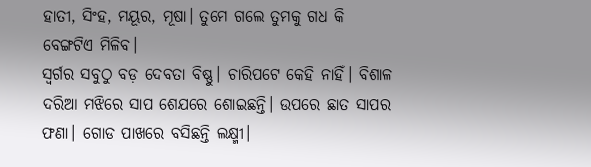ହାତୀ, ସିଂହ, ମୟୂର, ମୂଷା। ତୁମେ ଗଲେ ତୁମକୁ ଗଧ କି ବେଙ୍ଗଟିଏ ମିଳିବ।
ସ୍ୱର୍ଗର ସବୁଠୁ ବଡ଼ ଦେବତା ବିଷ୍ଣୁ। ଚାରିପଟେ କେହି ନାହିଁ। ବିଶାଳ ଦରିଆ ମଝିରେ ସାପ ଶେଯରେ ଶୋଇଛନ୍ତି। ଉପରେ ଛାତ ସାପର ଫଣା। ଗୋଡ ପାଖରେ ବସିଛନ୍ତି ଲକ୍ଷ୍ମୀ।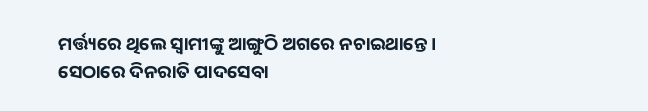ମର୍ତ୍ତ୍ୟରେ ଥିଲେ ସ୍ୱାମୀଙ୍କୁ ଆଙ୍ଗୁଠି ଅଗରେ ନଚାଇଥାନ୍ତେ। ସେଠାରେ ଦିନରାତି ପାଦସେବା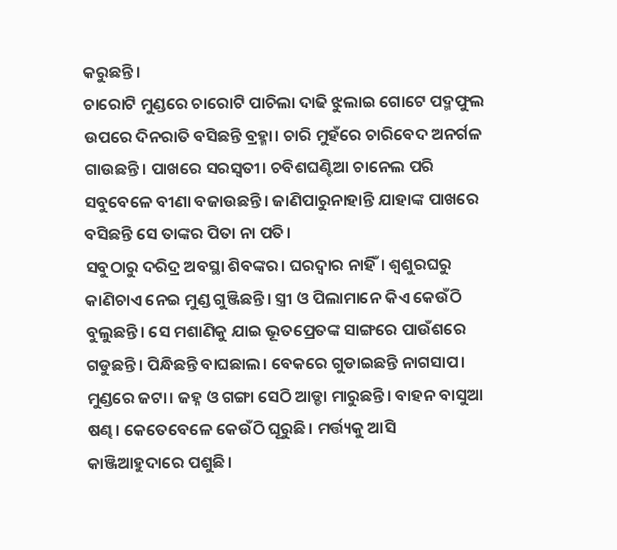କରୁଛନ୍ତି।
ଚାରୋଟି ମୁଣ୍ଡରେ ଚାରୋଟି ପାଚିଲା ଦାଢି ଝୁଲାଇ ଗୋଟେ ପଦ୍ମଫୁଲ ଉପରେ ଦିନରାତି ବସିଛନ୍ତି ବ୍ରହ୍ମା। ଚାରି ମୁହଁରେ ଚାରିବେଦ ଅନର୍ଗଳ ଗାଉଛନ୍ତି। ପାଖରେ ସରସ୍ୱତୀ। ଚବିଶଘଣ୍ଟିଆ ଚାନେଲ ପରି ସବୁବେଳେ ବୀଣା ବଜାଉଛନ୍ତି। ଜାଣିପାରୁନାହାନ୍ତି ଯାହାଙ୍କ ପାଖରେ ବସିଛନ୍ତି ସେ ତାଙ୍କର ପିତା ନା ପତି।
ସବୁଠାରୁ ଦରିଦ୍ର ଅବସ୍ଥା ଶିବଙ୍କର। ଘରଦ୍ୱାର ନାହିଁ। ଶ୍ୱଶୁରଘରୁ କାଣିଚାଏ ନେଇ ମୁଣ୍ଡ ଗୁଞ୍ଜିଛନ୍ତି। ସ୍ତ୍ରୀ ଓ ପିଲାମାନେ କିଏ କେଉଁଠି ବୁଲୁଛନ୍ତି। ସେ ମଶାଣିକୁ ଯାଇ ଭୂତପ୍ରେତଙ୍କ ସାଙ୍ଗରେ ପାଉଁଶରେ ଗଡୁଛନ୍ତି। ପିନ୍ଧିଛନ୍ତି ବାଘଛାଲ। ବେକରେ ଗୁଡାଇଛନ୍ତି ନାଗସାପ। ମୁଣ୍ଡରେ ଜଟା। ଜହ୍ନ ଓ ଗଙ୍ଗା ସେଠି ଆଡ୍ଡା ମାରୁଛନ୍ତି। ବାହନ ବାସୁଆ ଷଣ୍ଢ। କେତେବେଳେ କେଉଁଠି ଘୂରୁଛି। ମର୍ତ୍ତ୍ୟକୁ ଆସି କାଞ୍ଜିଆହୁଦାରେ ପଶୁଛି।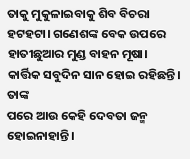ତାକୁ ମୁକୁଳାଇବାକୁ ଶିବ ବିଚରା ହଟହଟା। ଗଣେଶଙ୍କ ବେକ ଉପରେ ହାତୀଛୁଆର ମୁଣ୍ଡ ବାହନ ମୂଷା। କାର୍ତ୍ତିକ ସବୁଦିନ ସାନ ହୋଇ ରହିଛନ୍ତି। ତାଙ୍କ
ପରେ ଆଉ କେହି ଦେବତା ଜନ୍ମ ହୋଇନାହାନ୍ତି।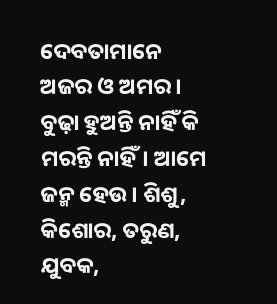ଦେବତାମାନେ ଅଜର ଓ ଅମର। ବୁଢ଼ା ହୁଅନ୍ତି ନାହିଁ କି ମରନ୍ତି ନାହିଁ। ଆମେ ଜନ୍ମ ହେଉ। ଶିଶୁ, କିଶୋର, ତରୁଣ, ଯୁବକ,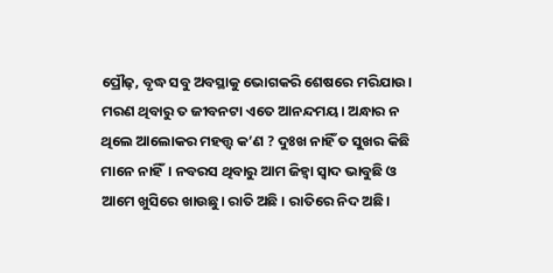ପ୍ରୌଢ଼, ବୃଦ୍ଧ ସବୁ ଅବସ୍ଥାକୁ ଭୋଗକରି ଶେଷରେ ମରିଯାଉ। ମରଣ ଥିବାରୁ ତ ଜୀବନଟା ଏତେ ଆନନ୍ଦମୟ। ଅନ୍ଧାର ନ ଥିଲେ ଆଲୋକର ମହତ୍ତ୍ୱ କ’ଣ ? ଦୁଃଖ ନାହିଁ ତ ସୁଖର କିଛି ମାନେ ନାହିଁ। ନବରସ ଥିବାରୁ ଆମ ଜିହ୍ୱା ସ୍ୱାଦ ଭାବୁଛି ଓ ଆମେ ଖୁସିରେ ଖାଉଛୁ। ରାତି ଅଛି । ରାତିରେ ନିଦ ଅଛି।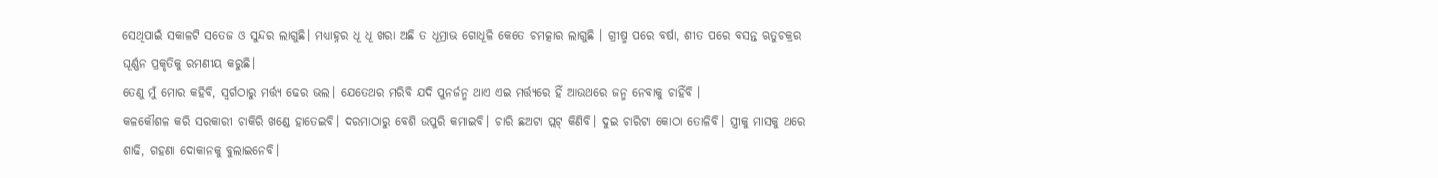ସେଥିପାଇଁ ସକାଳଟି ସତେଜ ଓ ସୁନ୍ଦର ଲାଗୁଛି। ମଧ୍ୟାହ୍ନର ଧୂ ଧୂ ଖରା ଅଛି ତ ଧୂମ୍ରାଭ ଗୋଧୂଳି କେତେ ଚମତ୍କାର ଲାଗୁଛି । ଗ୍ରୀଷ୍ମ ପରେ ବର୍ଷା, ଶୀତ ପରେ ବସନ୍ତ ଋତୁଚକ୍ରର ଘୂର୍ଣ୍ଣନ ପ୍ରକୃତିକୁ ରମଣୀୟ କରୁଛି।
ତେଣୁ ମୁଁ ମୋର କହିବି, ସ୍ୱର୍ଗଠାରୁ ମର୍ତ୍ତ୍ୟ ଢେର ଭଲ। ଯେତେଥର ମରିବି ଯଦି ପୁନର୍ଜନ୍ମ ଥାଏ ଏଇ ମର୍ତ୍ତ୍ୟରେ ହିଁ ଆଉଥରେ ଜନ୍ମ ନେବାକୁ ଚାହିଁବି ।
କଳକୌଶଳ କରି ସରକାରୀ ଚାକିରି ଖଣ୍ଡେ ହାତେଇବି। ଦରମାଠାରୁ ବେଶି ଉପୁରି କମାଇବି। ଚାରି ଛଅଟା ପ୍ଲଟ୍ କିଣିବି। ଦୁଇ ଚାରିଟା କୋଠା ତୋଳିବି। ସ୍ତ୍ରୀକୁ ମାସକୁ ଥରେ ଶାଢି, ଗହଣା ଦୋକାନକୁ ବୁଲାଇନେବି।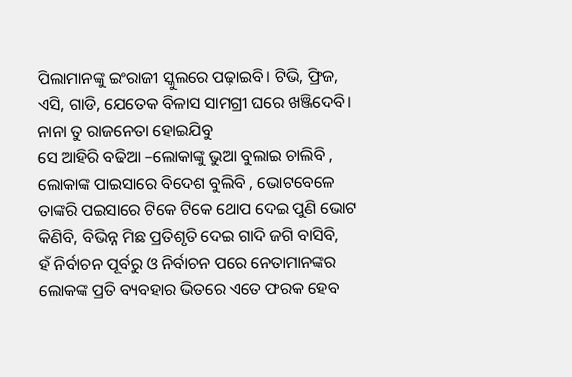ପିଲାମାନଙ୍କୁ ଇଂରାଜୀ ସ୍କୁଲରେ ପଢ଼ାଇବି। ଟିଭି, ଫ୍ରିଜ, ଏସି, ଗାଡି, ଯେତେକ ବିଳାସ ସାମଗ୍ରୀ ଘରେ ଖଞ୍ଜିଦେବି।
ନାନା ତୁ ରାଜନେତା ହୋଇଯିବୁ
ସେ ଆହିରି ବଢିଆ –ଲୋକାଙ୍କୁ ଭୁଆ ବୁଲାଇ ଚାଲିବି , ଲୋକାଙ୍କ ପାଇସାରେ ବିଦେଶ ବୁଲିବି , ଭୋଟବେଳେ ତାଙ୍କରି ପଇସାରେ ଟିକେ ଟିକେ ଥୋପ ଦେଇ ପୁଣି ଭୋଟ କିଣିବି, ବିଭିନ୍ନ ମିଛ ପ୍ରତିଶୃତି ଦେଇ ଗାଦି ଜଗି ବାସିବି,
ହଁ ନିର୍ବାଚନ ପୂର୍ବରୁ ଓ ନିର୍ବାଚନ ପରେ ନେତାମାନଙ୍କର ଲୋକଙ୍କ ପ୍ରତି ବ୍ୟବହାର ଭିତରେ ଏତେ ଫରକ ହେବ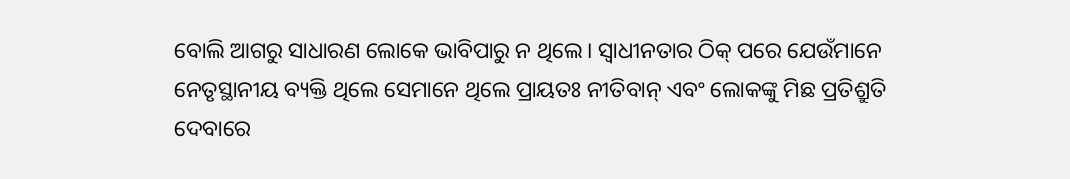ବୋଲି ଆଗରୁ ସାଧାରଣ ଲୋକେ ଭାବିପାରୁ ନ ଥିଲେ। ସ୍ୱାଧୀନତାର ଠିକ୍ ପରେ ଯେଉଁମାନେ ନେତୃସ୍ଥାନୀୟ ବ୍ୟକ୍ତି ଥିଲେ ସେମାନେ ଥିଲେ ପ୍ରାୟତଃ ନୀତିବାନ୍ ଏବଂ ଲୋକଙ୍କୁ ମିଛ ପ୍ରତିଶ୍ରୁତି ଦେବାରେ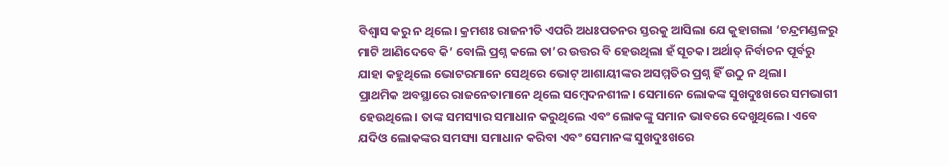ବିଶ୍ୱାସ କରୁ ନ ଥିଲେ। କ୍ରମଶଃ ରାଜନୀତି ଏପରି ଅଧଃପତନର ସ୍ତରକୁ ଆସିଲା ଯେ କୁହାଗଲା ‘ଚନ୍ଦ୍ରମଣ୍ଡଳରୁ ମାଟି ଆଣିଦେବେ କି’ ବୋଲି ପ୍ରଶ୍ନ କଲେ ତା’ର ଉତ୍ତର ବି ହେଉଥିଲା ହଁ ସୂଚକ। ଅର୍ଥାତ୍ ନିର୍ବାଚନ ପୂର୍ବରୁ ଯାହା କହୁଥିଲେ ଭୋଟରମାନେ ସେଥିରେ ଭୋଟ୍ ଆଶାୟୀଙ୍କର ଅସମ୍ମତିର ପ୍ରଶ୍ନ ହିଁ ଉଠୁ ନ ଥିଲା।
ପ୍ରାଥମିକ ଅବସ୍ଥାରେ ରାଜନେତାମାନେ ଥିଲେ ସମ୍ବେଦନଶୀଳ। ସେମାନେ ଲୋକଙ୍କ ସୁଖଦୁଃଖରେ ସମଭାଗୀ ହେଉଥିଲେ। ତାଙ୍କ ସମସ୍ୟାର ସମାଧାନ କରୁଥିଲେ ଏବଂ ଲୋକଙ୍କୁ ସମାନ ଭାବରେ ଦେଖୁଥିଲେ। ଏବେ ଯଦିଓ ଲୋକଙ୍କର ସମସ୍ୟା ସମାଧାନ କରିବା ଏବଂ ସେମାନଙ୍କ ସୁଖଦୁଃଖରେ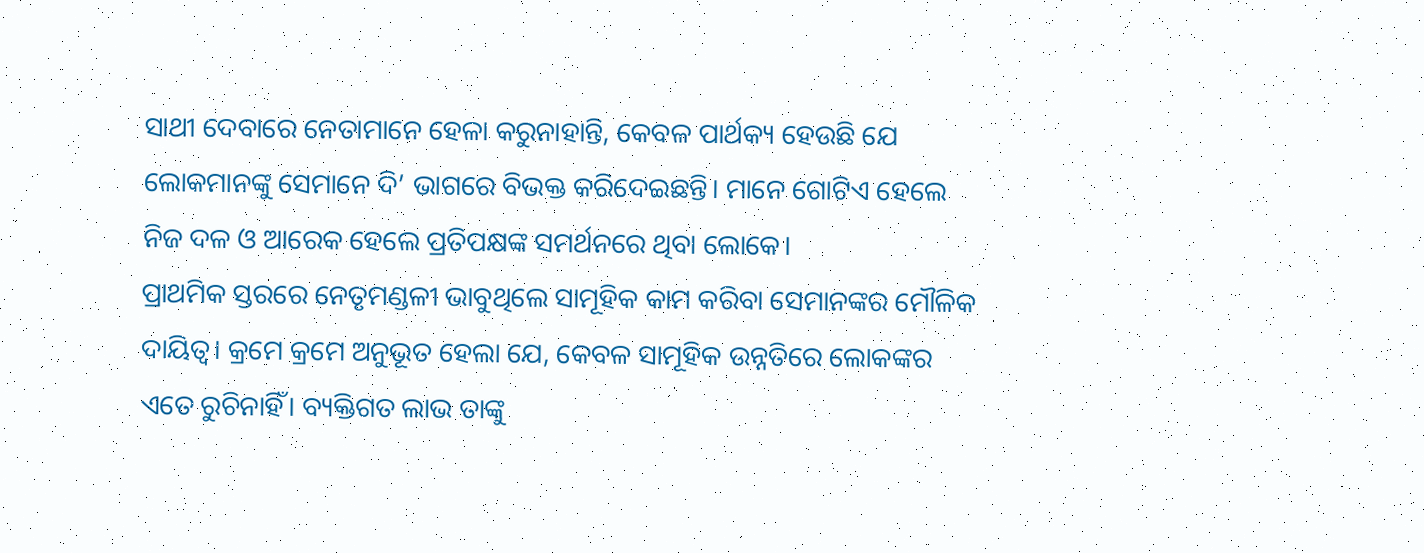ସାଥୀ ଦେବାରେ ନେତାମାନେ ହେଳା କରୁନାହାନ୍ତି, କେବଳ ପାର୍ଥକ୍ୟ ହେଉଛି ଯେ ଲୋକମାନଙ୍କୁ ସେମାନେ ଦି’ ଭାଗରେ ବିଭକ୍ତ କରିଦେଇଛନ୍ତି। ମାନେ ଗୋଟିଏ ହେଲେ ନିଜ ଦଳ ଓ ଆରେକ ହେଲେ ପ୍ରତିପକ୍ଷଙ୍କ ସମର୍ଥନରେ ଥିବା ଲୋକେ।
ପ୍ରାଥମିକ ସ୍ତରରେ ନେତୃମଣ୍ଡଳୀ ଭାବୁଥିଲେ ସାମୂହିକ କାମ କରିବା ସେମାନଙ୍କର ମୌଳିକ ଦାୟିତ୍ୱ। କ୍ରମେ କ୍ରମେ ଅନୁଭୂତ ହେଲା ଯେ, କେବଳ ସାମୂହିକ ଉନ୍ନତିରେ ଲୋକଙ୍କର ଏତେ ରୁଚିନାହିଁ। ବ୍ୟକ୍ତିଗତ ଲାଭ ତାଙ୍କୁ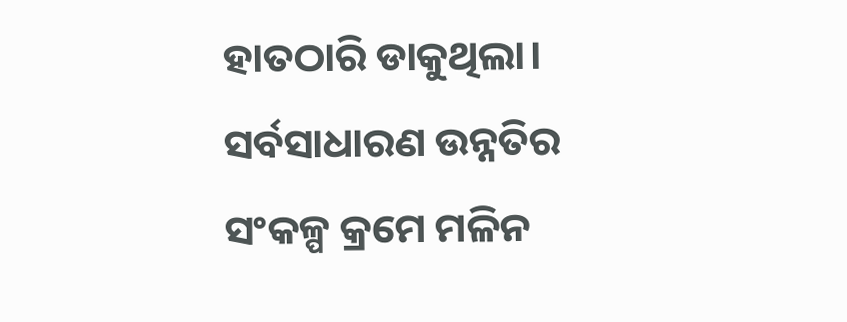ହାତଠାରି ଡାକୁଥିଲା। ସର୍ବସାଧାରଣ ଉନ୍ନତିର ସଂକଳ୍ପ କ୍ରମେ ମଳିନ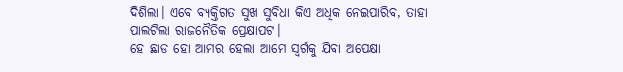ଦିଶିଲା। ଏବେ ବ୍ୟକ୍ତିଗତ ସୁଖ ସୁବିଧା କିଏ ଅଧିକ ନେଇପାରିବ, ତାହା ପାଲଟିଲା ରାଜନୈତିକ ପ୍ରେକ୍ଷାପଟ।
ହେ ଛାଡ ହୋ ଆମର ହେଲା ଆମେ ସ୍ୱର୍ଗକୁ ଯିବା ଅପେକ୍ଷା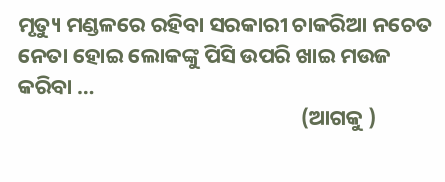ମୃତ୍ୟୁ ମଣ୍ଡଳରେ ରହିବା ସରକାରୀ ଚାକରିଆ ନଚେତ ନେତା ହୋଇ ଲୋକଙ୍କୁ ପିସି ଉପରି ଖାଇ ମଉଜ କରିବା …
                                                          (ଆଗକୁ )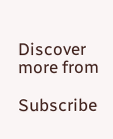Discover more from

Subscribe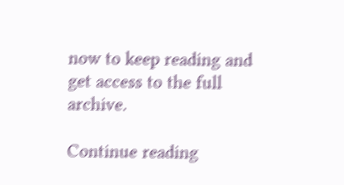now to keep reading and get access to the full archive.

Continue reading